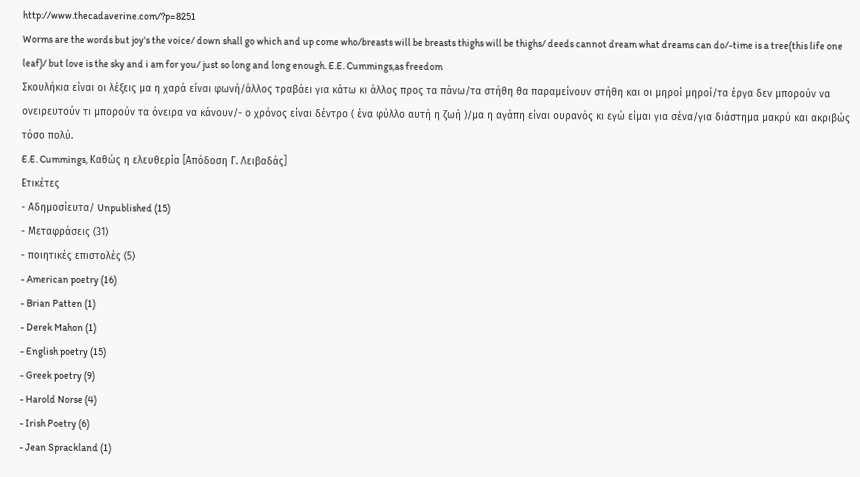http://www.thecadaverine.com/?p=8251
Worms are the words but joy's the voice/ down shall go which and up come who/breasts will be breasts thighs will be thighs/ deeds cannot dream what dreams can do/-time is a tree(this life one leaf)/ but love is the sky and i am for you/ just so long and long enough. E.E. Cummings,as freedom
Σκουλήκια είναι οι λέξεις μα η χαρά είναι φωνή/άλλος τραβάει για κάτω κι άλλος προς τα πάνω/τα στήθη θα παραμείνουν στήθη και οι μηροί μηροί/τα έργα δεν μπορούν να ονειρευτούν τι μπορούν τα όνειρα να κάνουν/- ο χρόνος είναι δέντρο ( ένα φύλλο αυτή η ζωή )/μα η αγάπη είναι ουρανός κι εγώ είμαι για σένα/για διάστημα μακρύ και ακριβώς τόσο πολύ.
E.E. Cummings, Καθώς η ελευθερία [Απόδοση Γ. Λειβαδάς]
Ετικέτες
- Αδημοσίευτα/ Unpublished (15)
- Μεταφράσεις (31)
- ποιητικές επιστολές (5)
- American poetry (16)
- Brian Patten (1)
- Derek Mahon (1)
- English poetry (15)
- Greek poetry (9)
- Harold Norse (4)
- Irish Poetry (6)
- Jean Sprackland (1)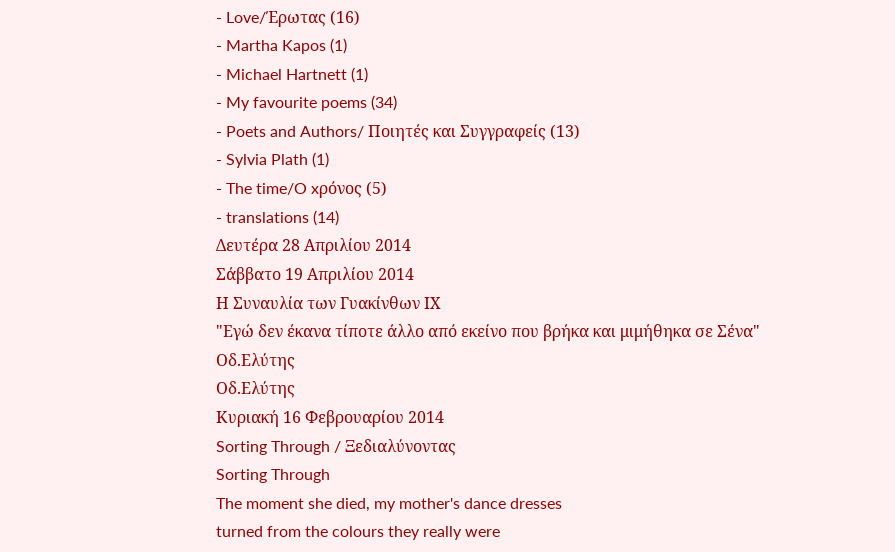- Love/Έρωτας (16)
- Martha Kapos (1)
- Michael Hartnett (1)
- My favourite poems (34)
- Poets and Authors/ Ποιητές και Συγγραφείς (13)
- Sylvia Plath (1)
- The time/O xρόνος (5)
- translations (14)
Δευτέρα 28 Απριλίου 2014
Σάββατο 19 Απριλίου 2014
Η Συναυλία των Γυακίνθων ΙΧ
"Εγώ δεν έκανα τίποτε άλλο από εκείνο που βρήκα και μιμήθηκα σε Σένα"
Οδ.Ελύτης
Οδ.Ελύτης
Κυριακή 16 Φεβρουαρίου 2014
Sorting Through / Ξεδιαλύνοντας
Sorting Through
The moment she died, my mother's dance dresses
turned from the colours they really were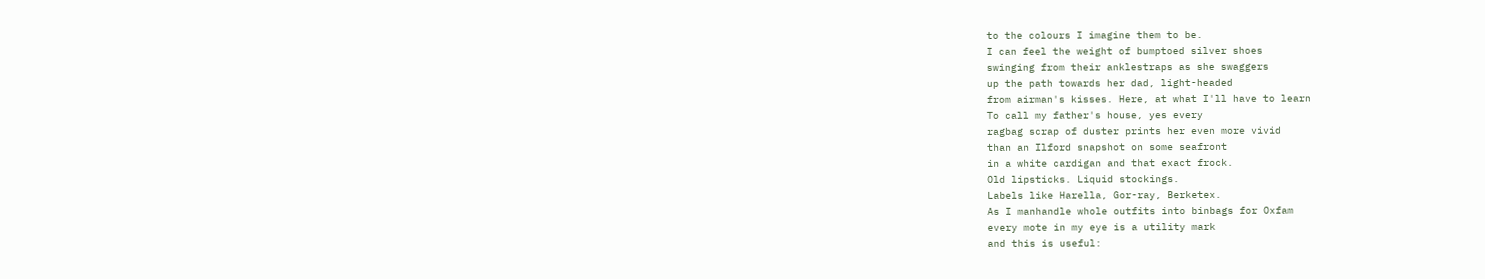to the colours I imagine them to be.
I can feel the weight of bumptoed silver shoes
swinging from their anklestraps as she swaggers
up the path towards her dad, light-headed
from airman's kisses. Here, at what I'll have to learn
To call my father's house, yes every
ragbag scrap of duster prints her even more vivid
than an Ilford snapshot on some seafront
in a white cardigan and that exact frock.
Old lipsticks. Liquid stockings.
Labels like Harella, Gor-ray, Berketex.
As I manhandle whole outfits into binbags for Oxfam
every mote in my eye is a utility mark
and this is useful: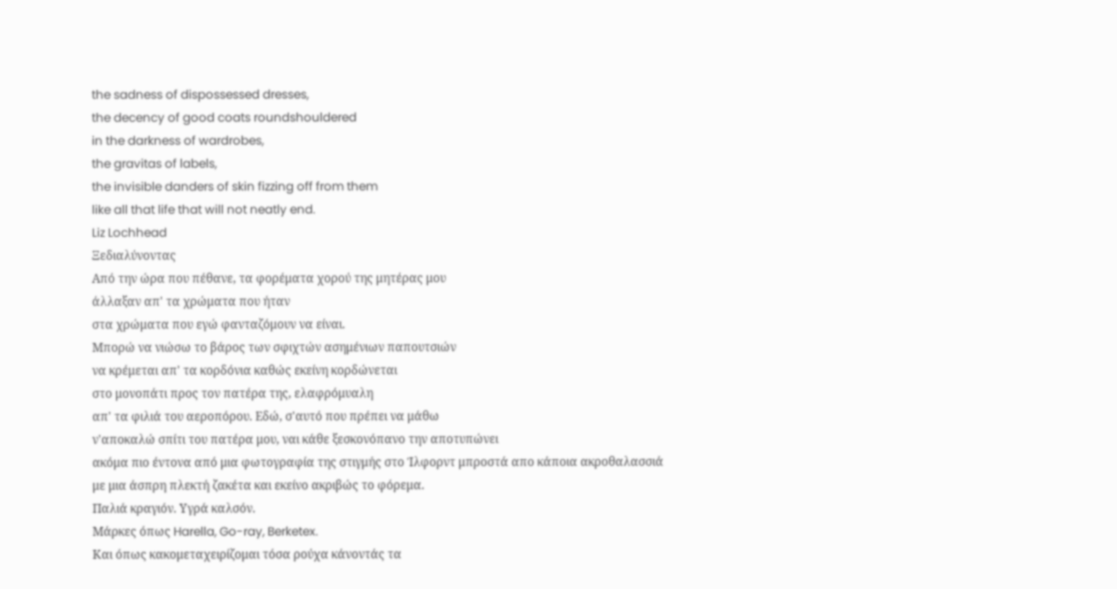the sadness of dispossessed dresses,
the decency of good coats roundshouldered
in the darkness of wardrobes,
the gravitas of labels,
the invisible danders of skin fizzing off from them
like all that life that will not neatly end.
Liz Lochhead
Ξεδιαλύνοντας
Από την ώρα που πέθανε, τα φορέματα χορού της μητέρας μου
άλλαξαν απ' τα χρώματα που ήταν
στα χρώματα που εγώ φανταζόμουν να είναι.
Μπορώ να νιώσω το βάρος των σφιχτών ασημένιων παπουτσιών
να κρέμεται απ' τα κορδόνια καθώς εκείνη κορδώνεται
στο μονοπάτι προς τον πατέρα της, ελαφρόμυαλη
απ' τα φιλιά του αεροπόρου. Εδώ, σ'αυτό που πρέπει να μάθω
ν'αποκαλώ σπίτι του πατέρα μου, ναι κάθε ξεσκονόπανο την αποτυπώνει
ακόμα πιο έντονα από μια φωτογραφία της στιγμής στο Ίλφορντ μπροστά απο κάποια ακροθαλασσιά
με μια άσπρη πλεκτή ζακέτα και εκείνο ακριβώς το φόρεμα.
Παλιά κραγιόν. Υγρά καλσόν.
Μάρκες όπως Harella, Go-ray, Berketex.
Και όπως κακομεταχειρίζομαι τόσα ρούχα κάνοντάς τα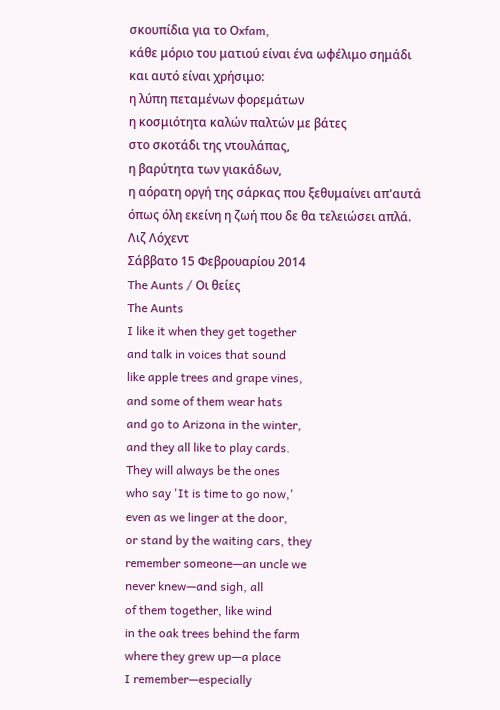σκουπίδια για το Οxfam,
κάθε μόριο του ματιού είναι ένα ωφέλιμο σημάδι
και αυτό είναι χρήσιμο:
η λύπη πεταμένων φορεμάτων
η κοσμιότητα καλών παλτών με βάτες
στο σκοτάδι της ντουλάπας,
η βαρύτητα των γιακάδων,
η αόρατη οργή της σάρκας που ξεθυμαίνει απ'αυτά
όπως όλη εκείνη η ζωή που δε θα τελειώσει απλά.
Λιζ Λόχεντ
Σάββατο 15 Φεβρουαρίου 2014
The Aunts / Oι θείες
The Aunts
I like it when they get together
and talk in voices that sound
like apple trees and grape vines,
and some of them wear hats
and go to Arizona in the winter,
and they all like to play cards.
They will always be the ones
who say 'It is time to go now,'
even as we linger at the door,
or stand by the waiting cars, they
remember someone—an uncle we
never knew—and sigh, all
of them together, like wind
in the oak trees behind the farm
where they grew up—a place
I remember—especially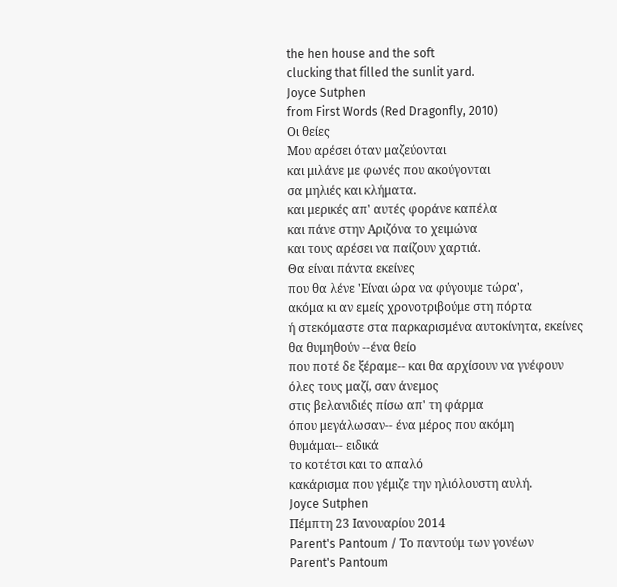the hen house and the soft
clucking that filled the sunlit yard.
Joyce Sutphen
from First Words (Red Dragonfly, 2010)
Οι θείες
Μου αρέσει όταν μαζεύονται
και μιλάνε με φωνές που ακούγονται
σα μηλιές και κλήματα.
και μερικές απ' αυτές φοράνε καπέλα
και πάνε στην Αριζόνα το χειμώνα
και τους αρέσει να παίζουν χαρτιά.
Θα είναι πάντα εκείνες
που θα λένε 'Είναι ώρα να φύγουμε τώρα',
ακόμα κι αν εμείς χρονοτριβούμε στη πόρτα
ή στεκόμαστε στα παρκαρισμένα αυτοκίνητα, εκείνες
θα θυμηθούν --ένα θείο
που ποτέ δε ξέραμε-- και θα αρχίσουν να γνέφουν
όλες τους μαζί, σαν άνεμος
στις βελανιδιές πίσω απ' τη φάρμα
όπου μεγάλωσαν-- ένα μέρος που ακόμη
θυμάμαι-- ειδικά
το κοτέτσι και το απαλό
κακάρισμα που γέμιζε την ηλιόλουστη αυλή.
Joyce Sutphen
Πέμπτη 23 Ιανουαρίου 2014
Parent's Pantoum / Το παντούμ των γονέων
Parent's Pantoum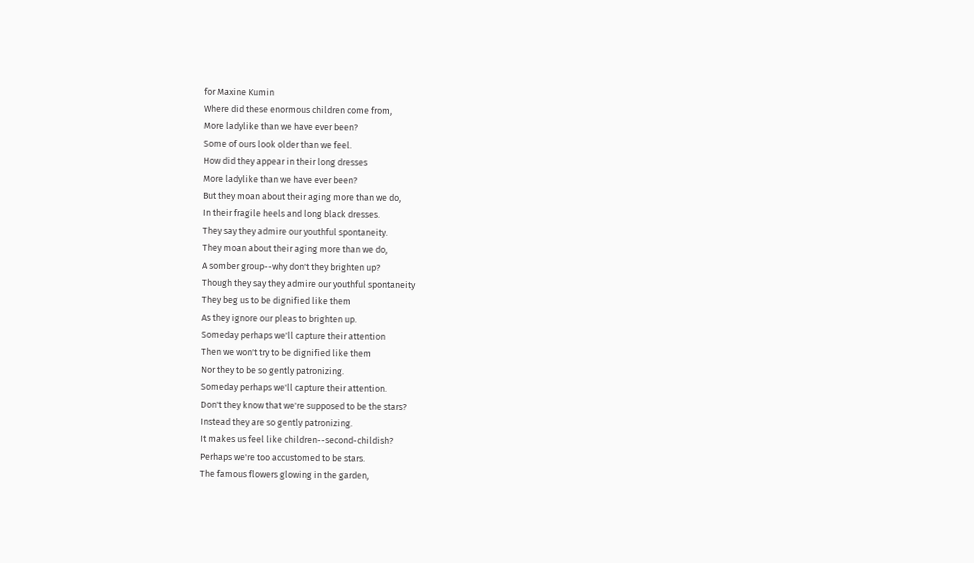for Maxine Kumin
Where did these enormous children come from,
More ladylike than we have ever been?
Some of ours look older than we feel.
How did they appear in their long dresses
More ladylike than we have ever been?
But they moan about their aging more than we do,
In their fragile heels and long black dresses.
They say they admire our youthful spontaneity.
They moan about their aging more than we do,
A somber group--why don't they brighten up?
Though they say they admire our youthful spontaneity
They beg us to be dignified like them
As they ignore our pleas to brighten up.
Someday perhaps we'll capture their attention
Then we won't try to be dignified like them
Nor they to be so gently patronizing.
Someday perhaps we'll capture their attention.
Don't they know that we're supposed to be the stars?
Instead they are so gently patronizing.
It makes us feel like children--second-childish?
Perhaps we're too accustomed to be stars.
The famous flowers glowing in the garden,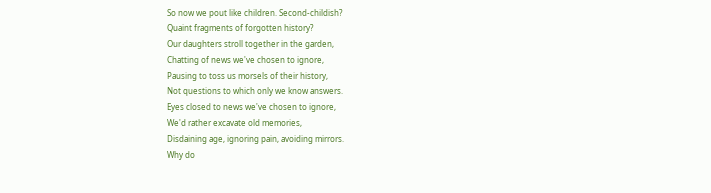So now we pout like children. Second-childish?
Quaint fragments of forgotten history?
Our daughters stroll together in the garden,
Chatting of news we've chosen to ignore,
Pausing to toss us morsels of their history,
Not questions to which only we know answers.
Eyes closed to news we've chosen to ignore,
We'd rather excavate old memories,
Disdaining age, ignoring pain, avoiding mirrors.
Why do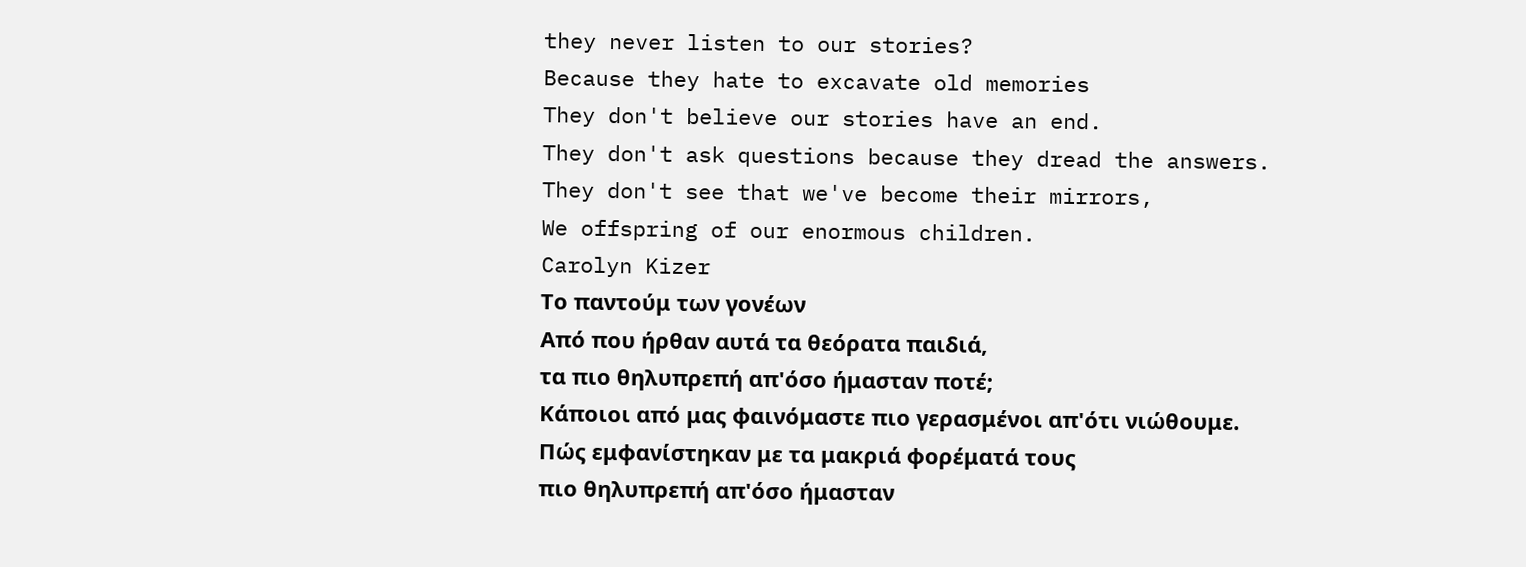they never listen to our stories?
Because they hate to excavate old memories
They don't believe our stories have an end.
They don't ask questions because they dread the answers.
They don't see that we've become their mirrors,
We offspring of our enormous children.
Carolyn Kizer
Το παντούμ των γονέων
Από που ήρθαν αυτά τα θεόρατα παιδιά,
τα πιο θηλυπρεπή απ'όσο ήμασταν ποτέ;
Κάποιοι από μας φαινόμαστε πιο γερασμένοι απ'ότι νιώθουμε.
Πώς εμφανίστηκαν με τα μακριά φορέματά τους
πιο θηλυπρεπή απ'όσο ήμασταν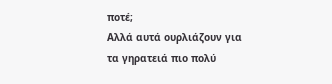ποτέ;
Αλλά αυτά ουρλιάζουν για τα γηρατειά πιο πολύ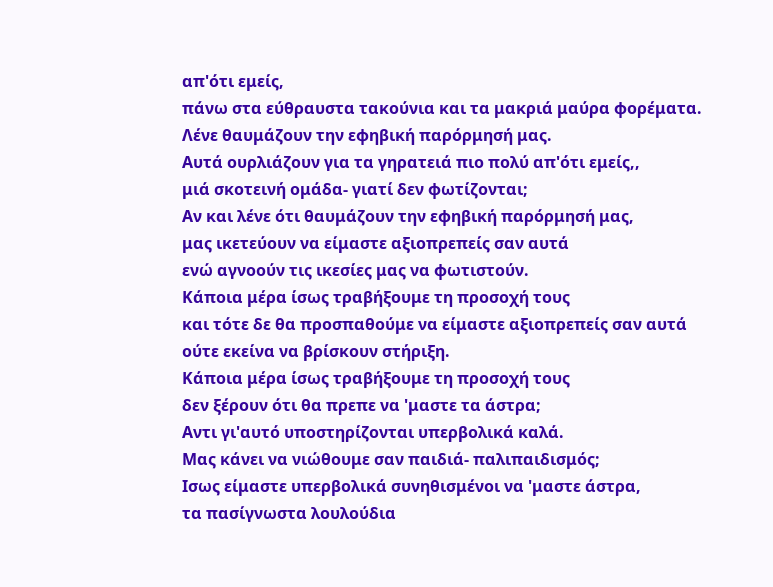απ'ότι εμείς,
πάνω στα εύθραυστα τακούνια και τα μακριά μαύρα φορέματα.
Λένε θαυμάζουν την εφηβική παρόρμησή μας.
Αυτά ουρλιάζουν για τα γηρατειά πιο πολύ απ'ότι εμείς,,
μιά σκοτεινή ομάδα- γιατί δεν φωτίζονται;
Αν και λένε ότι θαυμάζουν την εφηβική παρόρμησή μας,
μας ικετεύουν να είμαστε αξιοπρεπείς σαν αυτά
ενώ αγνοούν τις ικεσίες μας να φωτιστούν.
Κάποια μέρα ίσως τραβήξουμε τη προσοχή τους
και τότε δε θα προσπαθούμε να είμαστε αξιοπρεπείς σαν αυτά
ούτε εκείνα να βρίσκουν στήριξη.
Κάποια μέρα ίσως τραβήξουμε τη προσοχή τους
δεν ξέρουν ότι θα πρεπε να 'μαστε τα άστρα;
Αντι γι'αυτό υποστηρίζονται υπερβολικά καλά.
Μας κάνει να νιώθουμε σαν παιδιά- παλιπαιδισμός;
Ισως είμαστε υπερβολικά συνηθισμένοι να 'μαστε άστρα,
τα πασίγνωστα λουλούδια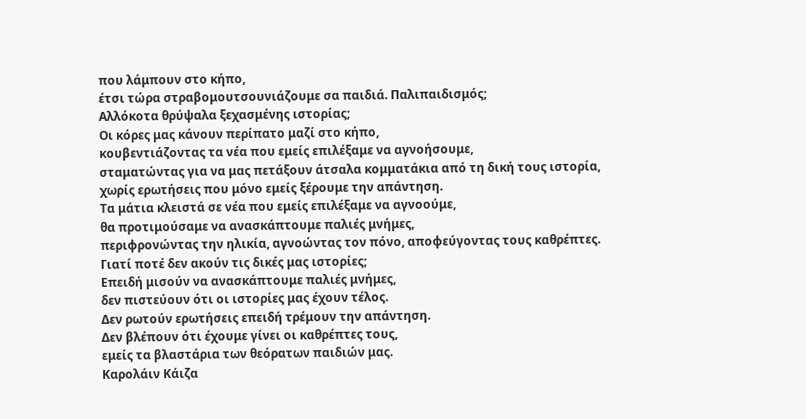που λάμπουν στο κήπο,
έτσι τώρα στραβομουτσουνιάζουμε σα παιδιά. Παλιπαιδισμός;
Αλλόκοτα θρύψαλα ξεχασμένης ιστορίας;
Οι κόρες μας κάνουν περίπατο μαζί στο κήπο,
κουβεντιάζοντας τα νέα που εμείς επιλέξαμε να αγνοήσουμε,
σταματώντας για να μας πετάξουν άτσαλα κομματάκια από τη δική τους ιστορία,
χωρίς ερωτήσεις που μόνο εμείς ξέρουμε την απάντηση.
Τα μάτια κλειστά σε νέα που εμείς επιλέξαμε να αγνοούμε,
θα προτιμούσαμε να ανασκάπτουμε παλιές μνήμες,
περιφρονώντας την ηλικία, αγνοώντας τον πόνο, αποφεύγοντας τους καθρέπτες.
Γιατί ποτέ δεν ακούν τις δικές μας ιστορίες;
Επειδή μισούν να ανασκάπτουμε παλιές μνήμες,
δεν πιστεύουν ότι οι ιστορίες μας έχουν τέλος.
Δεν ρωτούν ερωτήσεις επειδή τρέμουν την απάντηση.
Δεν βλέπουν ότι έχουμε γίνει οι καθρέπτες τους,
εμείς τα βλαστάρια των θεόρατων παιδιών μας.
Καρολάιν Κάιζα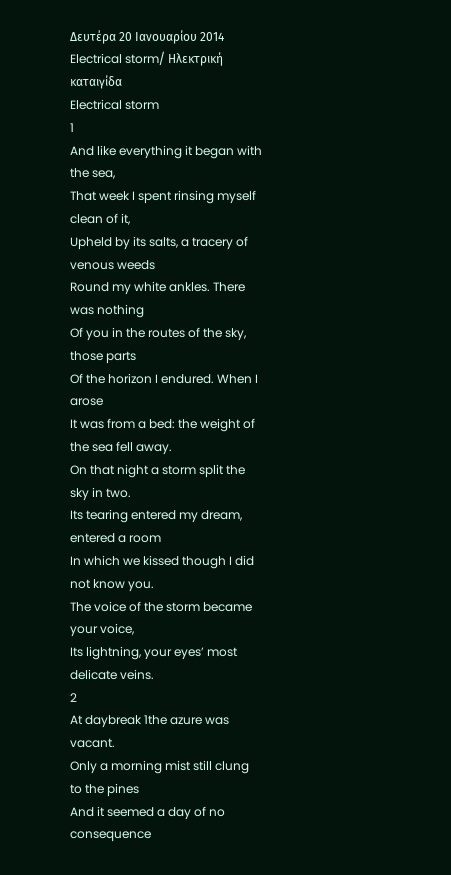Δευτέρα 20 Ιανουαρίου 2014
Electrical storm/ Ηλεκτρική καταιγίδα
Electrical storm
1
And like everything it began with the sea,
That week I spent rinsing myself clean of it,
Upheld by its salts, a tracery of venous weeds
Round my white ankles. There was nothing
Of you in the routes of the sky, those parts
Of the horizon I endured. When I arose
It was from a bed: the weight of the sea fell away.
On that night a storm split the sky in two.
Its tearing entered my dream, entered a room
In which we kissed though I did not know you.
The voice of the storm became your voice,
Its lightning, your eyes’ most delicate veins.
2
At daybreak 1the azure was vacant.
Only a morning mist still clung to the pines
And it seemed a day of no consequence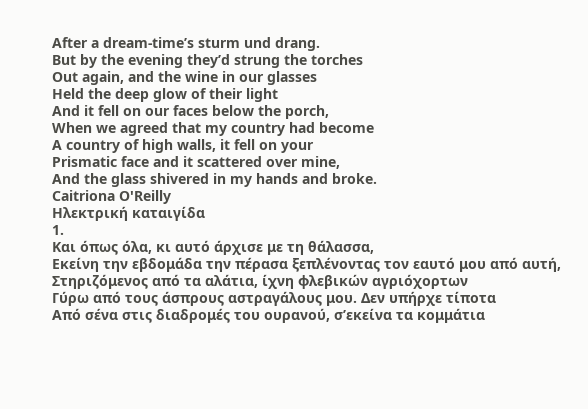After a dream-time’s sturm und drang.
But by the evening they’d strung the torches
Out again, and the wine in our glasses
Held the deep glow of their light
And it fell on our faces below the porch,
When we agreed that my country had become
A country of high walls, it fell on your
Prismatic face and it scattered over mine,
And the glass shivered in my hands and broke.
Caitriona O'Reilly
Ηλεκτρική καταιγίδα
1.
Και όπως όλα, κι αυτό άρχισε με τη θάλασσα,
Εκείνη την εβδομάδα την πέρασα ξεπλένοντας τον εαυτό μου από αυτή,
Στηριζόμενος από τα αλάτια, ίχνη φλεβικών αγριόχορτων
Γύρω από τους άσπρους αστραγάλους μου. Δεν υπήρχε τίποτα
Από σένα στις διαδρομές του ουρανού, σ’εκείνα τα κομμάτια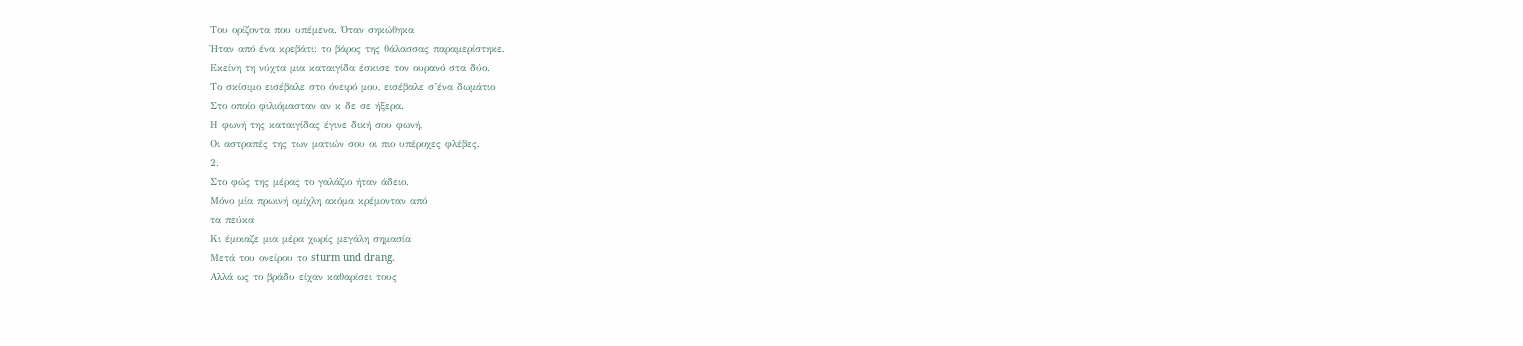Του ορίζοντα που υπέμενα. Όταν σηκώθηκα
Ήταν από ένα κρεβάτι: το βάρος της θάλασσας παραμερίστηκε.
Εκείνη τη νύχτα μια καταιγίδα έσκισε τον ουρανό στα δύο.
Το σκίσιμο εισέβαλε στο όνειρό μου, εισέβαλε σ’ένα δωμάτιο
Στο οποίο φιλιόμασταν αν κ δε σε ήξερα.
Η φωνή της καταιγίδας έγινε δική σου φωνή,
Οι αστραπές της των ματιών σου οι πιο υπέροχες φλέβες.
2.
Στο φώς της μέρας το γαλάζιο ήταν άδειο.
Μόνο μία πρωινή ομίχλη ακόμα κρέμονταν από
τα πεύκα
Κι έμοιαζε μια μέρα χωρίς μεγάλη σημασία
Μετά του ονείρου το sturm und drang.
Αλλά ως το βράδυ είχαν καθαρίσει τους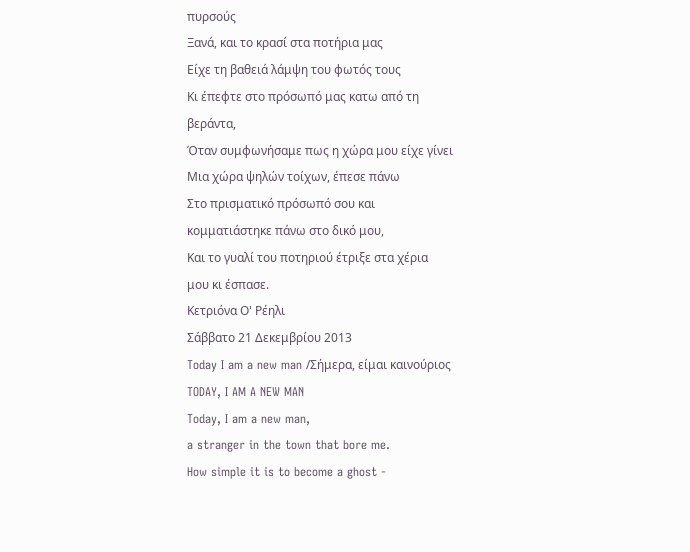πυρσούς
Ξανά, και το κρασί στα ποτήρια μας
Είχε τη βαθειά λάμψη του φωτός τους
Κι έπεφτε στο πρόσωπό μας κατω από τη
βεράντα,
Όταν συμφωνήσαμε πως η χώρα μου είχε γίνει
Μια χώρα ψηλών τοίχων, έπεσε πάνω
Στο πρισματικό πρόσωπό σου και
κομματιάστηκε πάνω στο δικό μου,
Και το γυαλί του ποτηριού έτριξε στα χέρια
μου κι έσπασε.
Kετριόνα Ο' Ρέηλι
Σάββατο 21 Δεκεμβρίου 2013
Today I am a new man /Σήμερα, είμαι καινούριος
TODAY, I AM A NEW MAN
Today, I am a new man,
a stranger in the town that bore me.
How simple it is to become a ghost -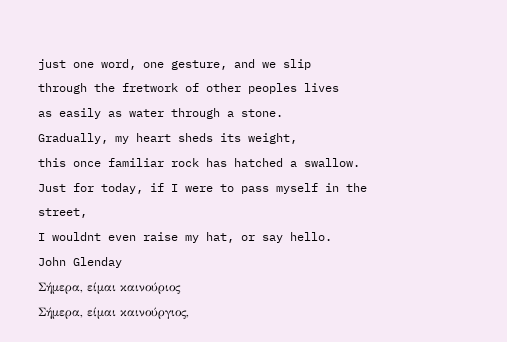just one word, one gesture, and we slip
through the fretwork of other peoples lives
as easily as water through a stone.
Gradually, my heart sheds its weight,
this once familiar rock has hatched a swallow.
Just for today, if I were to pass myself in the street,
I wouldnt even raise my hat, or say hello.
John Glenday
Σήμερα, είμαι καινούριος
Σήμερα, είμαι καινούργιος,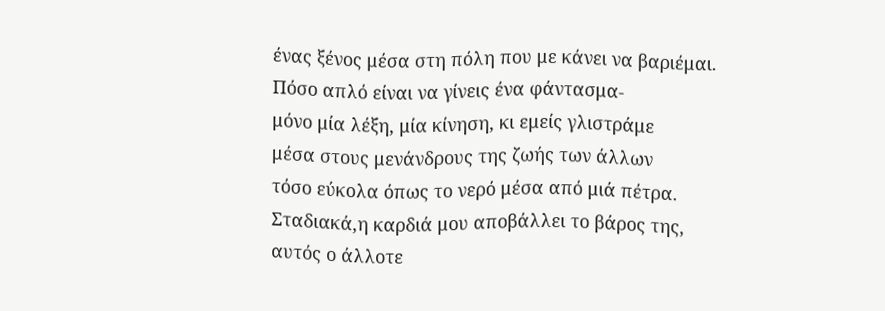ένας ξένος μέσα στη πόλη που με κάνει να βαριέμαι.
Πόσο απλό είναι να γίνεις ένα φάντασμα-
μόνο μία λέξη, μία κίνηση, κι εμείς γλιστράμε
μέσα στους μενάνδρους της ζωής των άλλων
τόσο εύκολα όπως το νερό μέσα από μιά πέτρα.
Σταδιακά,η καρδιά μου αποβάλλει το βάρος της,
αυτός ο άλλοτε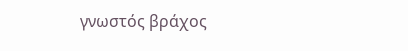γνωστός βράχος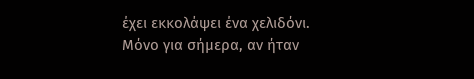έχει εκκολάψει ένα χελιδόνι.
Μόνο για σήμερα, αν ήταν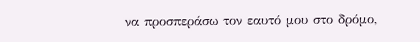να προσπεράσω τον εαυτό μου στο δρόμο,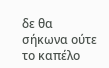δε θα σήκωνα ούτε το καπέλο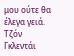μου ούτε θα έλεγα γειά.
Τζόν Γκλεντάι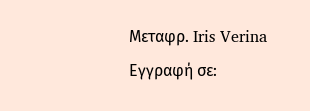Μεταφρ. Iris Verina
Εγγραφή σε: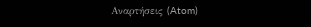Αναρτήσεις (Atom)